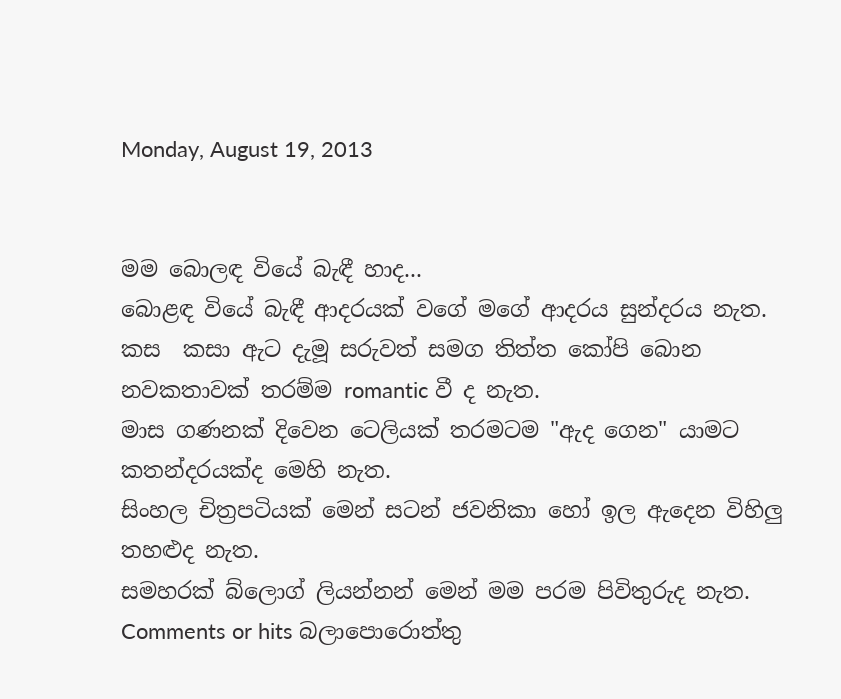Monday, August 19, 2013


මම බොලඳ වියේ බැඳී හාද...
බොළඳ වියේ බැඳී ආදරයක් වගේ මගේ ආදරය සුන්දරය නැත.
කස  කසා ඇට දැමූ සරුවත් සමග තිත්ත කෝපි බොන නවකතාවක් තරම්ම romantic වී ද නැත.
මාස ගණනක් දිවෙන ටෙලියක් තරමටම "ඇද ගෙන" යාමට කතන්දරයක්ද මෙහි නැත.
සිංහල චිත්‍රපටියක් මෙන් සටන් ජවනිකා හෝ ඉල ඇදෙන විහිලු තහළුද නැත.
සමහරක් බ්ලොග් ලියන්නන් මෙන් මම පරම පිවිතුරුද නැත.
Comments or hits බලාපොරොත්තු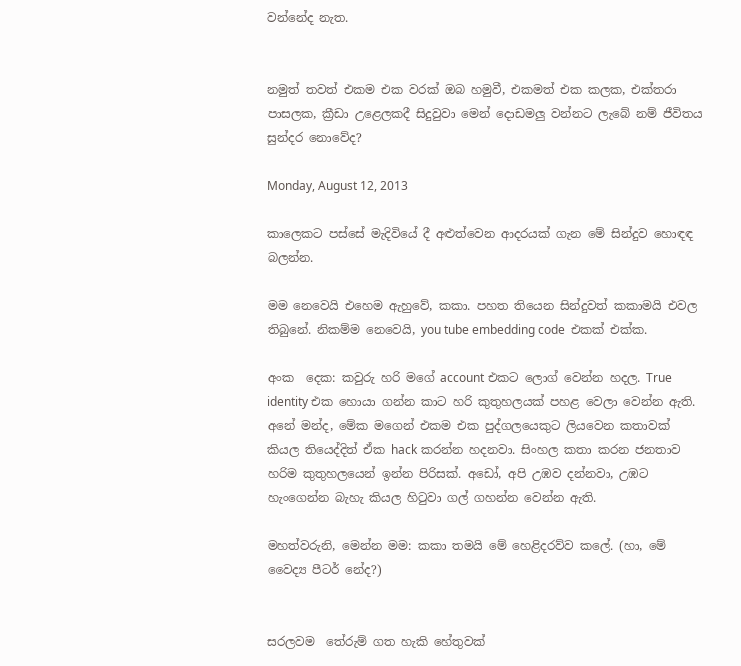වන්නේද නැත.


නමුත් තවත් එකම එක වරක් ඔබ හමුවී, එකමත් එක කලක, එක්තරා පාසලක, ක්‍රීඩා උළෙලකදී සිදුවුවා මෙන් දොඩමලු වන්නට ලැබේ නම් ජීවිතය සුන්දර නොවේද?

Monday, August 12, 2013

කාලෙකට පස්සේ මැදිවියේ දී අළුත්වෙන ආදරයක් ගැන මේ සින්දුව හොඳඳ බලන්න.

මම නෙවෙයි එහෙම ඇහුවේ, කකා. පහත තියෙන සින්දුවත් කකාමයි එවල තිබුනේ. නිකම්ම නෙවෙයි, you tube embedding code  එකක් එක්ක.

අංක  දෙක: කවුරු හරි මගේ account එකට ලොග් වෙන්න හදල. True identity එක හොයා ගන්න කාට හරි කුතුහලයක් පහළ වෙලා වෙන්න ඇති. අනේ මන්ද, මේක මගෙන් එකම එක පුද්ගලයෙකුට ලියවෙන කතාවක් කියල තියෙද්දිත් ඒක hack කරන්න හදනවා. සිංහල කතා කරන ජනතාව හරිම කුතුහලයෙන් ඉන්න පිරිසක්. අඩෝ, අපි උඹව දන්නවා, උඹට හැංගෙන්න බැහැ කියල හිටුවා ගල් ගහන්න වෙන්න ඇති.

මහත්වරුනි, මෙන්න මම: කකා තමයි මේ හෙළිදරව්ව කලේ. (හා, මේ වෛද්‍ය පීටර් නේද?)


සරලවම  තේරුම් ගත හැකි හේතුවක්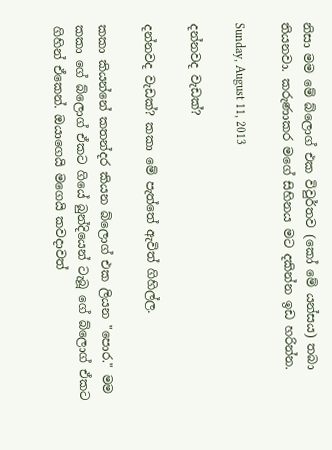නිසා මම මේ බ්ලොග් එක විවුර්තව (කෝ මේ යන්සය) තබා තියනවා. කරුණාකර මගේ සිහිනය මට දකින්න ඉඩ හරින්න.

Sunday, August 11, 2013

දන්නවද වැඩක්?

දන්නවද වැඩක්? කකා මේ පැත්තේ ඇවිත් ගිහිල්ල.

කකා කියන්නේ කතන්දර කියන බ්ලොග් එක ලියන "පොර." මම කකා ගේ බ්ලොග් ඒකට ගියේ බුන්දියෙන් ටැබූ ගේ බ්ලොග් ඒකට ගිහින් ඒකෙන්. ඔයාගෙයි මගෙයි කවදාවත්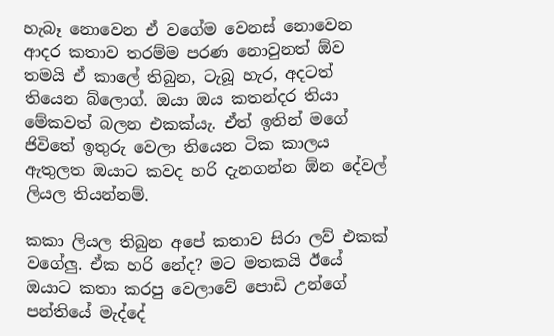හැබෑ නොවෙන ඒ වගේම වෙනස් නොවෙන ආදර කතාව තරම්ම පරණ නොවුනත් ඕව තමයි ඒ කාලේ තිබුන, ටැබූ හැර, අදටත් තියෙන බ්ලොග්. ඔයා ඔය කතන්දර තියා මේකවත් බලන එකක්යැ. ඒත් ඉතින් මගේ ජිවිතේ ඉතුරු වෙලා තියෙන ටික කාලය ඇතුලත ඔයාට කවද හරි දැනගන්න ඕන දේවල් ලියල තියන්නම්.

කකා ලියල තිබුන අපේ කතාව සිරා ලව් එකක් වගේලු. ඒක හරි නේද? මට මතකයි ඊයේ ඔයාට කතා කරපු වෙලාවේ පොඩි උන්ගේ පන්තියේ මැද්දේ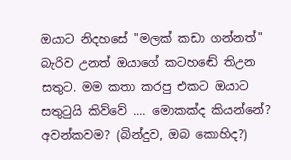ඔයාට නිදහසේ "මලක් කඩා ගන්නත්" බැරිව උනත් ඔයාගේ කටහඬේ තිඋන සතුට. මම කතා කරපු එකට ඔයාට සතුටුයි කිව්වේ .... මොකක්ද කියන්නේ? අවන්කවම? (බින්දුව, ඔබ කොහිද?)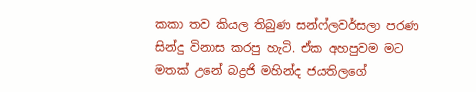කකා තව කියල තිබුණ සන්ෆ්ලවර්සලා පරණ සින්දු විනාස කරපු හැටි. ඒක අහපුවම මට මතක් උනේ බද්‍රජි මහින්ද ජයතිලගේ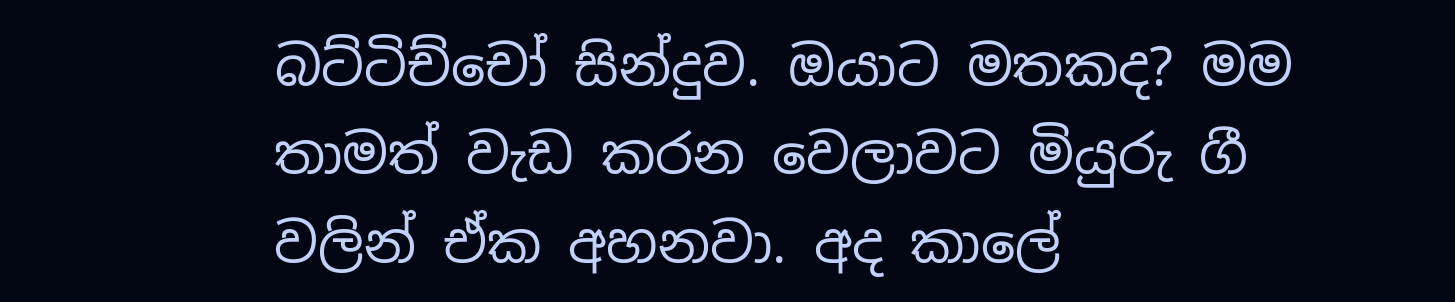බට්ටිච්චෝ සින්දුව. ඔයාට මතකද? මම තාමත් වැඩ කරන වෙලාවට මියුරු ගී වලින් ඒක අහනවා. අද කාලේ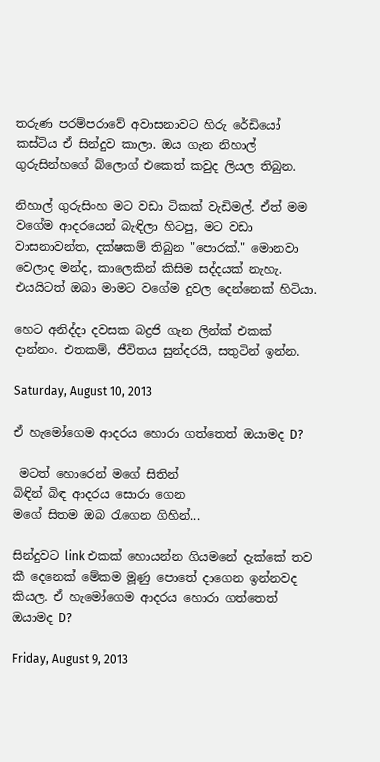තරුණ පරම්පරාවේ අවාසනාවට හිරු රේඩියෝ කස්ටිය ඒ සින්දුව කාලා. ඔය ගැන නිහාල් ගුරුසින්හගේ බ්ලොග් එකෙත් කවුද ලියල තිබුන.

නිහාල් ගුරුසිංහ මට වඩා ටිකක් වැඩිමල්. ඒත් මම වගේම ආදරයෙන් බැඳිලා හිටපු, මට වඩා වාසනාවන්ත, දක්ෂකම් තිබුන "පොරක්." මොනවා වෙලාද මන්ද, කාලෙකින් කිසිම සද්දයක් නැහැ. එයයිටත් ඔබා මාමට වගේම දුවල දෙන්නෙක් හිටියා.

හෙට අනිද්දා දවසක බද්‍රජි ගැන ලින්ක් එකක් දාන්නං. එතකම්, ජීවිතය සුන්දරයි, සතුටින් ඉන්න.

Saturday, August 10, 2013

ඒ හැමෝගෙම ආදරය හොරා ගත්තෙත් ඔයාමද D?

 මටත් හොරෙන් මගේ සිතින්
බිඳින් බිඳ ආදරය සොරා ගෙන
මගේ සිතම ඔබ රැගෙන ගිහින්...

සින්දුවට link එකක් හොයන්න ගියමනේ දැක්කේ තව කී දෙනෙක් මේකම මූණු පොතේ දාගෙන ඉන්නවද කියල. ඒ හැමෝගෙම ආදරය හොරා ගත්තෙත් ඔයාමද D?

Friday, August 9, 2013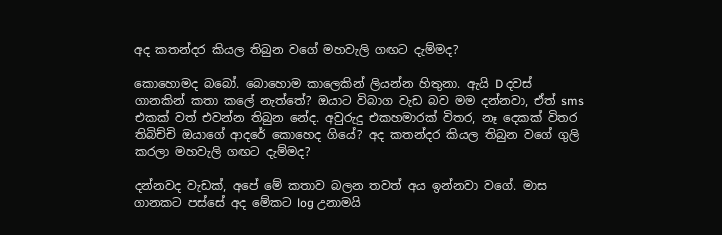අද කතන්දර කියල තිබුන වගේ මහවැලි ගඟට දැම්මද?

කොහොමද බබෝ. බොහොම කාලෙකින් ලියන්න හිතුනා. ඇයි D දවස් ගානකින් කතා කලේ නැත්තේ? ඔයාට විබාග වැඩ බව මම දන්නවා, ඒත් sms එකක් වත් එවන්න තිබුන නේද. අවුරුදු එකහමාරක් විතර, නෑ දෙකක් විතර තිබිච්චි ඔයාගේ ආදරේ කොහෙද ගියේ? අද කතන්දර කියල තිබුන වගේ ගුලි කරලා මහවැලි ගඟට දැම්මද?

දන්නවද වැඩක්, අපේ මේ කතාව බලන තවත් අය ඉන්නවා වගේ. මාස ගානකට පස්සේ අද මේකට log උනාමයි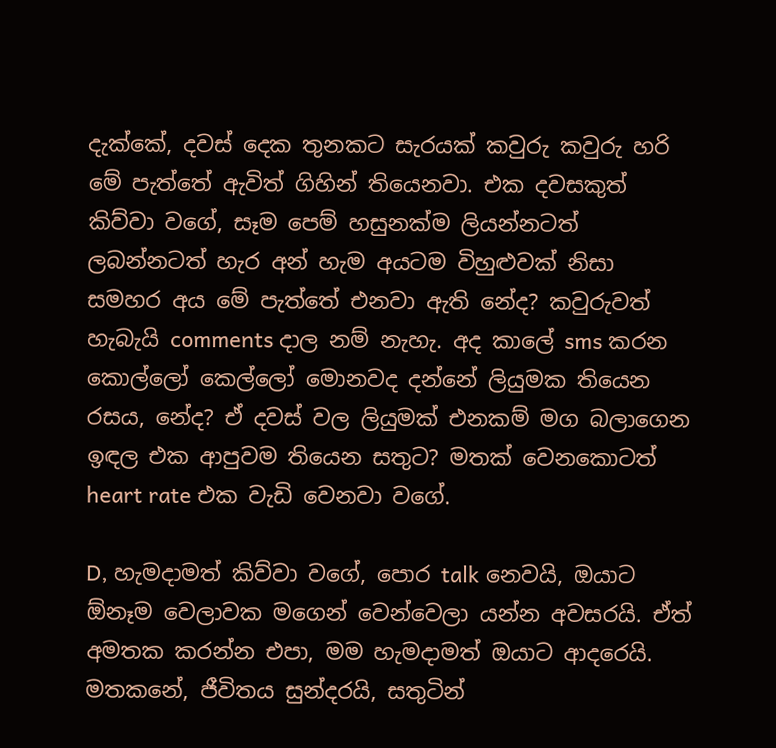දැක්කේ, දවස් දෙක තුනකට සැරයක් කවුරු කවුරු හරි මේ පැත්තේ ඇවිත් ගිහින් තියෙනවා. එක දවසකුත් කිව්වා වගේ, සෑම පෙම් හසුනක්ම ලියන්නටත් ලබන්නටත් හැර අන් හැම අයටම විහුළුවක් නිසා සමහර අය මේ පැත්තේ එනවා ඇති නේද? කවුරුවත් හැබැයි comments දාල නම් නැහැ. අද කාලේ sms කරන කොල්ලෝ කෙල්ලෝ මොනවද දන්නේ ලියුමක තියෙන රසය, නේද? ඒ දවස් වල ලියුමක් එනකම් මග බලාගෙන ඉඳල එක ආපුවම තියෙන සතුට? මතක් වෙනකොටත් heart rate එක වැඩි වෙනවා වගේ.

D, හැමදාමත් කිව්වා වගේ, පොර talk නෙවයි, ඔයාට ඕනෑම වෙලාවක මගෙන් වෙන්වෙලා යන්න අවසරයි. ඒත් අමතක කරන්න එපා, මම හැමදාමත් ඔයාට ආදරෙයි. මතකනේ, ජීවිතය සුන්දරයි, සතුටින්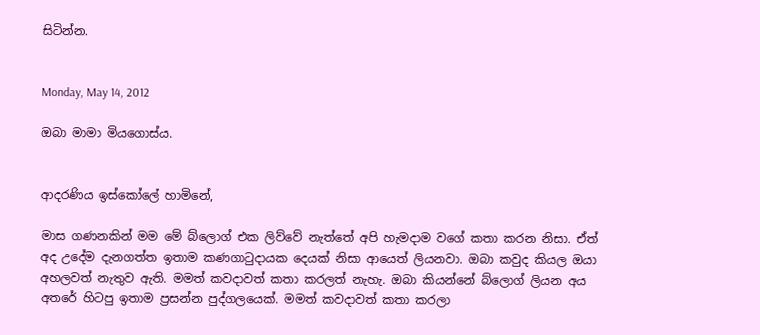සිටින්න.


Monday, May 14, 2012

ඔබා මාමා මියගොස්ය.


ආදරණිය ඉස්කෝලේ හාමිනේ,

මාස ගණනකින් මම මේ බ්ලොග් එක ලිව්වේ නැත්තේ අපි හැමදාම වගේ කතා කරන නිසා. ඒත් අද උදේම දැනගත්ත ඉතාම කණගාටුදායක දෙයක් නිසා ආයෙත් ලියනවා. ඔබා කවුද කියල ඔයා අහලවත් නැතුව ඇති. මමත් කවදාවත් කතා කරලත් නැහැ. ඔබා කියන්නේ බ්ලොග් ලියන අය අතරේ හිටපු ඉතාම ප්‍රසන්න පුද්ගලයෙක්. මමත් කවදාවත් කතා කරලා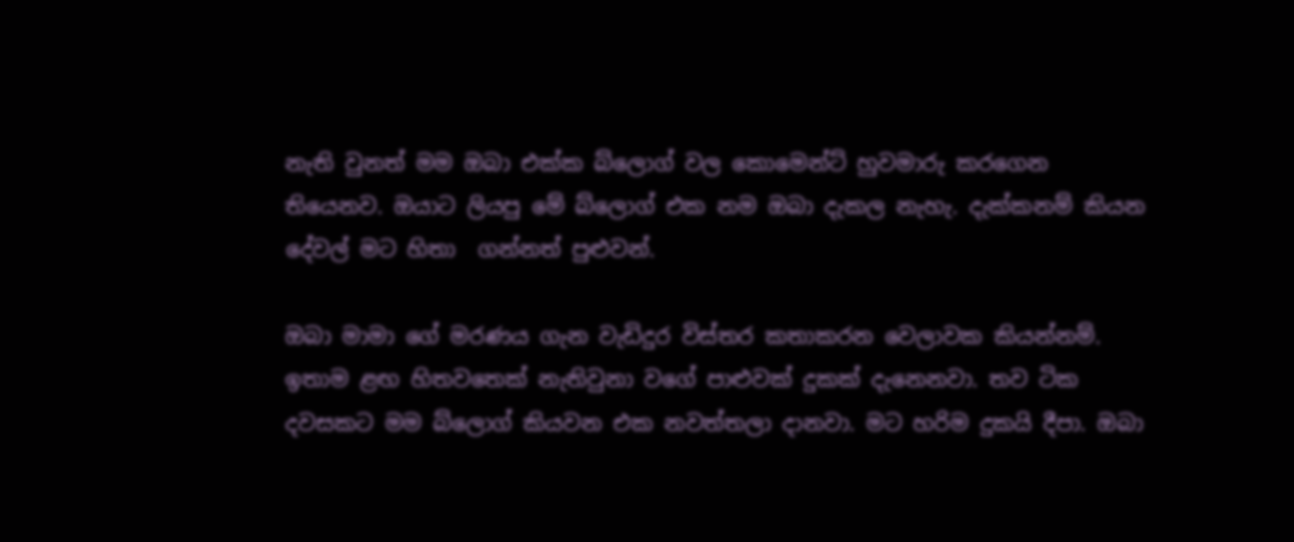නැති වුනත් මම ඔබා එක්ක බ්ලොග් වල කොමෙන්ට් හුවමාරු කරගෙන තියෙනව. ඔයාට ලියපු මේ බ්ලොග් එක නම ඔබා දැකල නැහැ. දැක්කනම් කියන දේවල් මට හිතා  ගන්නත් පුළුවන්.

ඔබා මාමා ගේ මරණය ගැන වැඩිදුර විස්තර කතාකරන වෙලාවක කියන්නම්. ඉතාම ළඟ හිතවතෙක් නැතිවුනා වගේ පාළුවක් දුකක් දැනෙනවා. තව ටික දවසකට මම බ්ලොග් කියවන එක නවත්තලා දානවා. මට හරිම දුකයි දීපා. ඔබා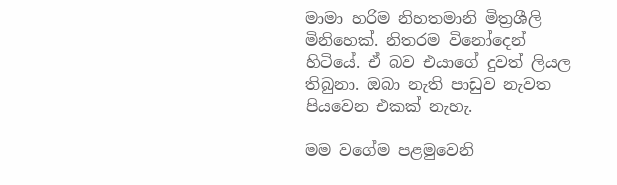මාමා හරිම නිහතමානි මිත්‍රශීලි මිනිහෙක්. නිතරම විනෝදෙන් හිටියේ. ඒ බව එයාගේ දුවත් ලියල තිබුනා. ඔබා නැති පාඩුව නැවත පියවෙන එකක් නැහැ.

මම වගේම පළමුවෙනි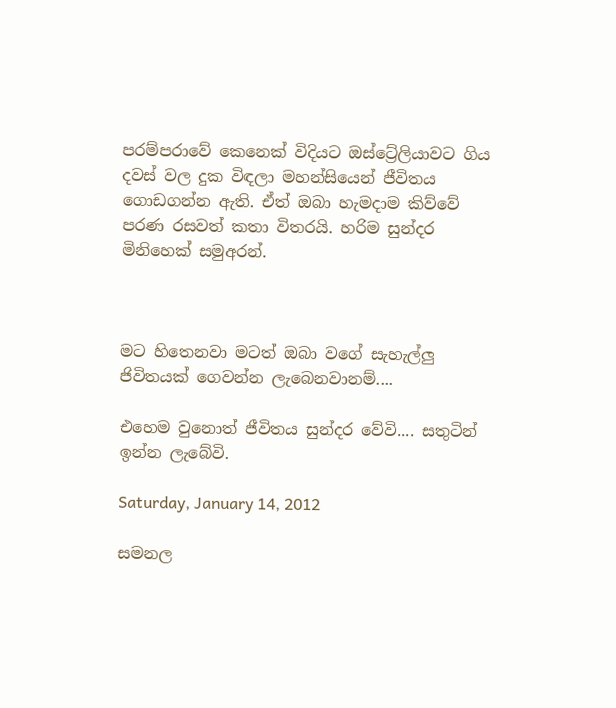පරම්පරාවේ කෙනෙක් විදියට ඔස්ට්‍රේලියාවට ගිය දවස් වල දුක විඳලා මහන්සියෙන් ජීවිතය ගොඩගන්න ඇති. ඒත් ඔබා හැමදාම කිව්වේ පරණ රසවත් කතා විතරයි. හරිම සුන්දර මිනිහෙක් සමුඅරන්.



මට හිතෙනවා මටත් ඔබා වගේ සැහැල්ලු ජිවිතයක් ගෙවන්න ලැබෙනවානම්....

එහෙම වුනොත් ජීවිතය සුන්දර වේවි.... සතුටින් ඉන්න ලැබේවි.

Saturday, January 14, 2012

සමනල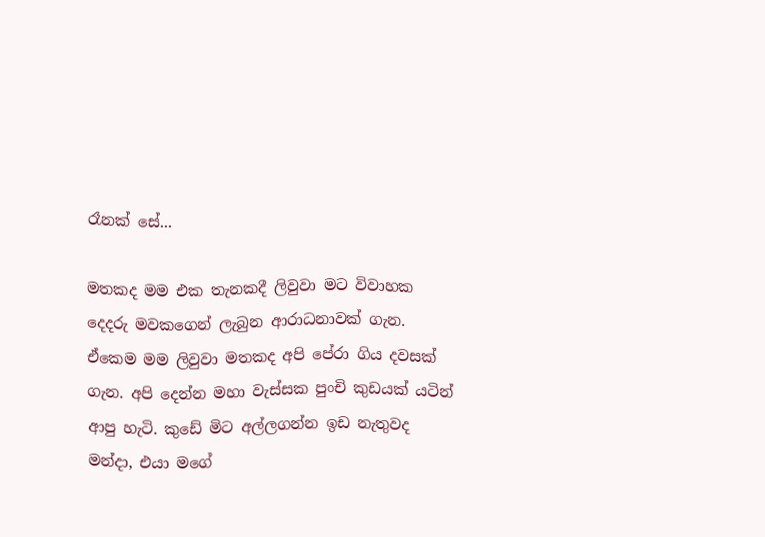රෑනක් සේ...

මතකද මම එක තැනකදී ලිවුවා මට විවාහක දෙදරු මවකගෙන් ලැබුන ආරාධනාවක් ගැන. ඒකෙම මම ලිවුවා මතකද අපි පේරා ගිය දවසක් ගැන. අපි දෙන්න මහා වැස්සක පුංචි කුඩයක් යටින් ආපු හැටි. කුඩේ මිට අල්ලගන්න ඉඩ නැතුවද මන්දා, එයා මගේ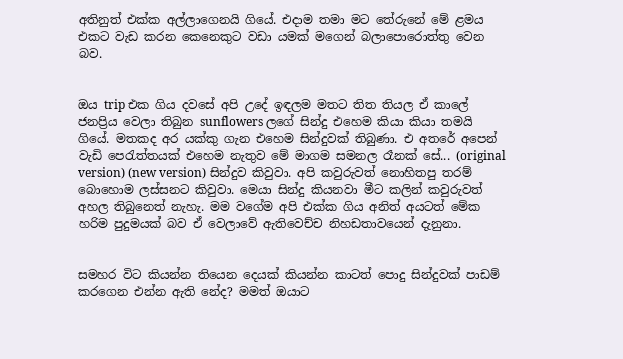අතිනුත් එක්ක අල්ලාගෙනයි ගියේ. එදාම තමා මට තේරුනේ මේ ළමය එකට වැඩ කරන කෙනෙකුට වඩා යමක් මගෙන් බලාපොරොත්තු වෙන බව.


ඔය trip එක ගිය දවසේ අපි උදේ ඉඳලම මතට තිත තියල ඒ කාලේ ජනප්‍රිය වෙලා තිබුන sunflowers ලගේ සින්දු එහෙම කියා කියා තමයි ගියේ. මතකද අර යක්කු ගැන එහෙම සින්දුවක් තිබුණා. එ අතරේ අපෙන් වැඩි පෙරැත්තයක් එහෙම නැතුව මේ මාගම සමනල රෑනක් සේ... (original version) (new version) සින්දුව කිවුවා. අපි කවුරුවත් නොහිතපු තරම් බොහොම ලස්සනට කිවුවා. මෙයා සින්දු කියනවා මීට කලින් කවුරුවත් අහල තිබුනෙත් නැහැ. මම වගේම අපි එක්ක ගිය අනිත් අයටත් මේක හරිම පුදුමයක් බව ඒ වෙලාවේ ඇතිවෙච්ච නිහඩතාවයෙන් දැනුනා.


සමහර විට කියන්න තියෙන දෙයක් කියන්න කාටත් පොදු සින්දුවක් පාඩම් කරගෙන එන්න ඇති නේද? මමත් ඔයාට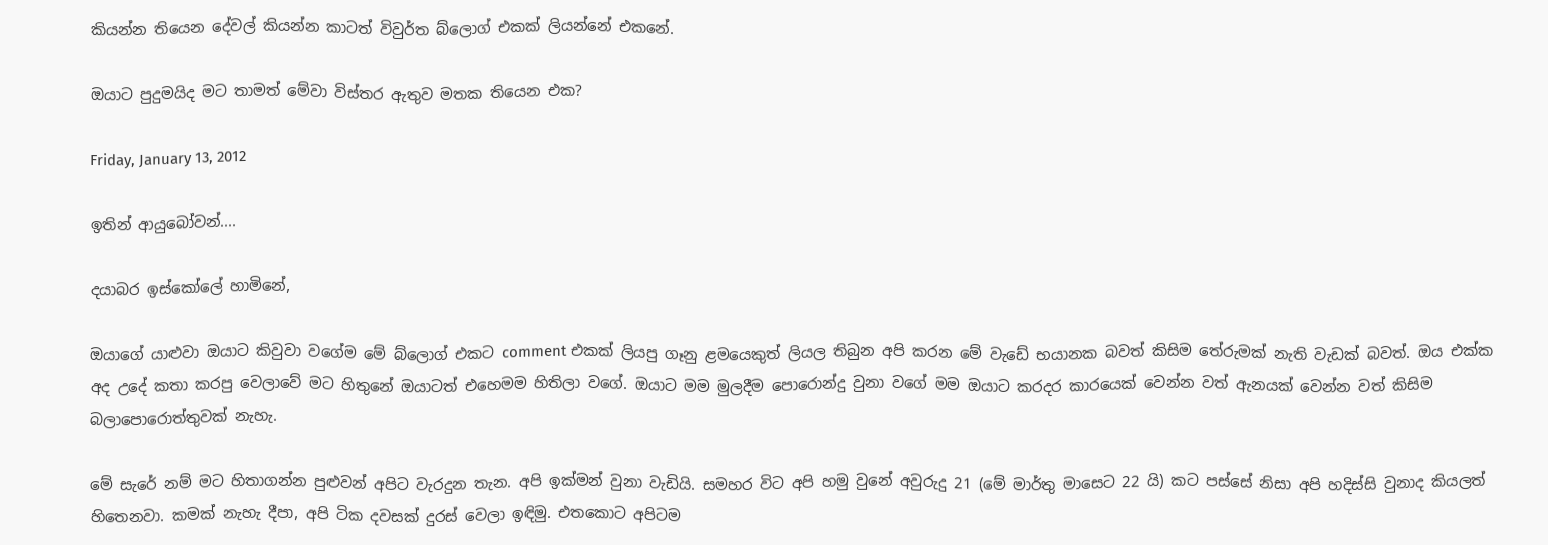කියන්න තියෙන දේවල් කියන්න කාටත් විවුර්ත බ්ලොග් එකක් ලියන්නේ එකනේ.

ඔයාට පුදුමයිද මට තාමත් මේවා විස්තර ඇතුව මතක තියෙන එක?

Friday, January 13, 2012

ඉතින් ආයුබෝවන්....

දයාබර ඉස්කෝලේ හාමිනේ,

ඔයාගේ යාළුවා ඔයාට කිවුවා වගේම මේ බ්ලොග් එකට comment එකක් ලියපු ගෑනු ළමයෙකුත් ලියල තිබුන අපි කරන මේ වැඩේ භයානක බවත් කිසිම තේරුමක් නැති වැඩක් බවත්. ඔය එක්ක අද උදේ කතා කරපු වෙලාවේ මට හිතුනේ ඔයාටත් එහෙමම හිතිලා වගේ. ඔයාට මම මුලදීම පොරොන්දු වුනා වගේ මම ඔයාට කරදර කාරයෙක් වෙන්න වත් ඇනයක් වෙන්න වත් කිසිම බලාපොරොත්තුවක් නැහැ.

මේ සැරේ නම් මට හිතාගන්න පුළුවන් අපිට වැරදුන තැන. අපි ඉක්මන් වුනා වැඩියි. සමහර විට අපි හමු වුනේ අවුරුදු 21 (මේ මාර්තු මාසෙට 22 යි) කට පස්සේ නිසා අපි හදිස්සි වුනාද කියලත් හිතෙනවා. කමක් නැහැ දීපා, අපි ටික දවසක් දුරස් වෙලා ඉඳිමු. එතකොට අපිටම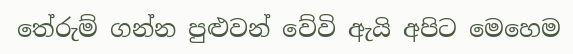තේරුම් ගන්න පුළුවන් වේවි ඇයි අපිට මෙහෙම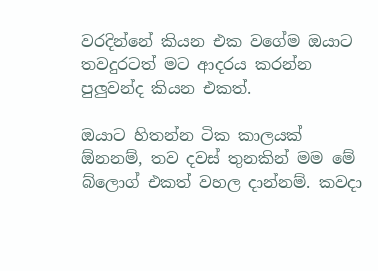වරදින්නේ කියන එක වගේම ඔයාට තවදුරටත් මට ආදරය කරන්න පුලුවන්ද කියන එකත්.

ඔයාට හිතන්න ටික කාලයක් ඕනනම්, තව දවස් තුනකින් මම මේ බ්ලොග් එකත් වහල දාන්නම්. කවදා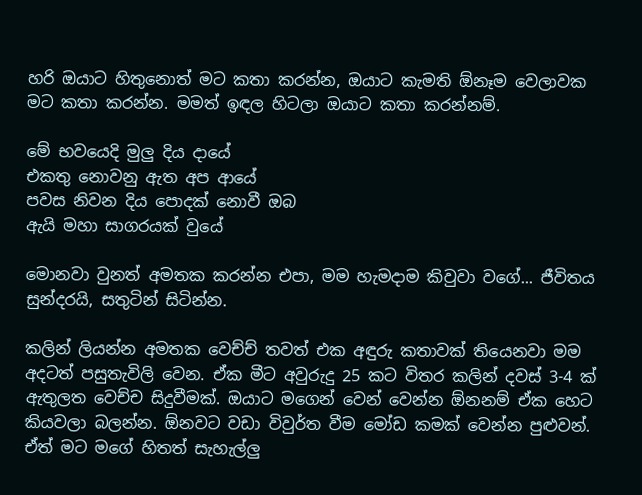හරි ඔයාට හිතුනොත් මට කතා කරන්න, ඔයාට කැමති ඕනෑම වෙලාවක මට කතා කරන්න. මමත් ඉඳල හිටලා ඔයාට කතා කරන්නම්.

මේ භවයෙදි මුලු දිය දායේ
එකතු නොවනු ඇත අප ආයේ
පවස නිවන දිය පොදක් නොවී ඔබ
ඇයි මහා සාගරයක් වුයේ

මොනවා වුනත් අමතක කරන්න එපා, මම හැමදාම කිවුවා වගේ... ජීවිතය සුන්දරයි, සතුටින් සිටින්න.

කලින් ලියන්න අමතක වෙච්ච් තවත් එක අඳුරු කතාවක් තියෙනවා මම අදටත් පසුතැවිලි වෙන. ඒක මීට අවුරුදු 25 කට විතර කලින් දවස් 3-4 ක් ඇතුලත වෙච්ච සිදුවීමක්. ඔයාට මගෙන් වෙන් වෙන්න ඕනනම් ඒක හෙට කියවලා බලන්න. ඕනවට වඩා විවුර්ත වීම මෝඩ කමක් වෙන්න පුළුවන්. ඒත් මට මගේ හිතත් සැහැල්ලු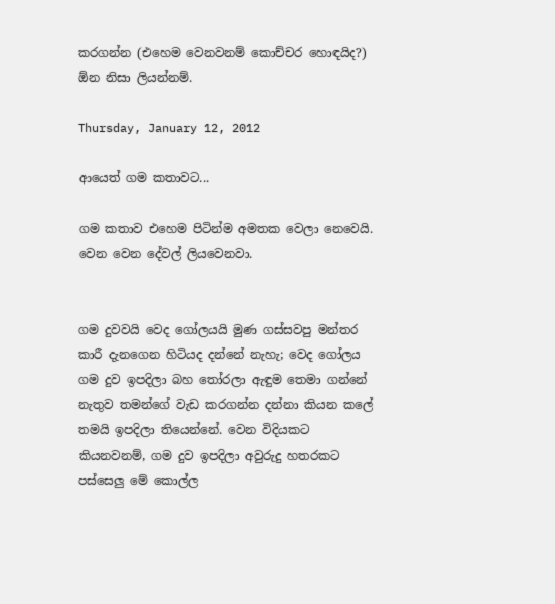කරගන්න (එහෙම වෙනවනම් කොච්චර හොඳයිද?) ඕන නිසා ලියන්නම්.

Thursday, January 12, 2012

ආයෙත් ගම කතාවට...

ගම කතාව එහෙම පිටින්ම අමතක වෙලා නෙවෙයි. වෙන වෙන දේවල් ලියවෙනවා.


ගම දුවවයි වෙද ගෝලයයි මුණ ගස්සවපු මන්තර කාරී දැනගෙන හිටියද දන්නේ නැහැ; වෙද ගෝලය ගම දුව ඉපදිලා බහ තෝරලා ඇඳුම තෙමා ගන්නේ නැතුව තමන්ගේ වැඩ කරගන්න දන්නා කියන කලේ තමයි ඉපදිලා තියෙන්නේ. වෙන විදියකට කියනවනම්, ගම දුව ඉපදිලා අවුරුදු හතරකට පස්සෙලු මේ කොල්ල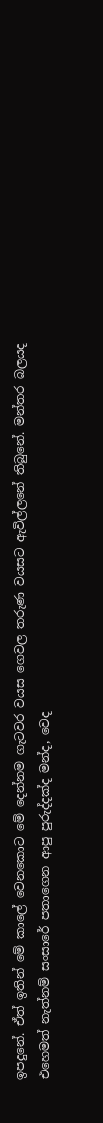ඉපදුනේ. ඒත් ඉතින් මේ කාලේ වෙනකොට මේ දෙන්නම ගැටවර වයස ගෙවල තරුණ වයසට ඇවිල්ලනේ තිබුනේ. මන්තර බලයද එහෙමත් නැත්නම් සංසාරේ පතාගෙන ආපු පුරුද්දක්ද මන්ද, වෙද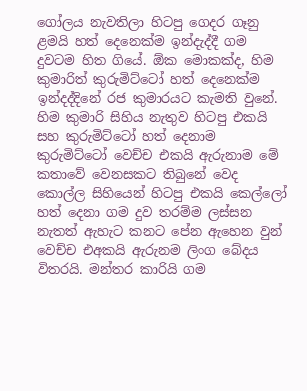ගෝලය නැවතිලා හිටපු ගෙදර ගෑනු ළමයි හත් දෙනෙක්ම ඉන්දැද්දී ගම දුවටම හිත ගියේ. ඕක මොකක්ද, හිම කුමාරිත් කුරුමිට්ටෝ හත් දෙනෙක්ම ඉන්දද්දිනේ රජ කුමාරයට කැමති වුනේ. හිම කුමාරි සිහිය නැතුව හිටපු එකයි සහ කුරුමිට්ටෝ හත් දෙනාම කුරුමිට්ටෝ වෙච්ච එකයි ඇරුනාම මේ කතාවේ වෙනසකට තිබුනේ වෙද කොල්ල සිහියෙන් හිටපු එකයි කෙල්ලෝ හත් දෙනා ගම දුව තරම්ම ලස්සන නැතත් ඇහැට කනට පේන ඇහෙන වුන් වෙච්ච එඅකයි ඇරුනම ලිංග බේදය විතරයි. මන්තර කාරියි ගම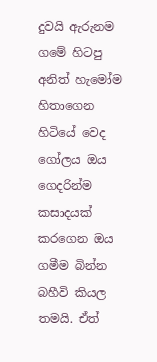දුවයි ඇරුනම ගමේ හිටපු අනිත් හැමෝම හිතාගෙන හිටියේ වෙද ගෝලය ඔය ගෙදරින්ම කසාදයක් කරගෙන ඔය ගමීම බින්න බහීවි කියල තමයි. ඒත්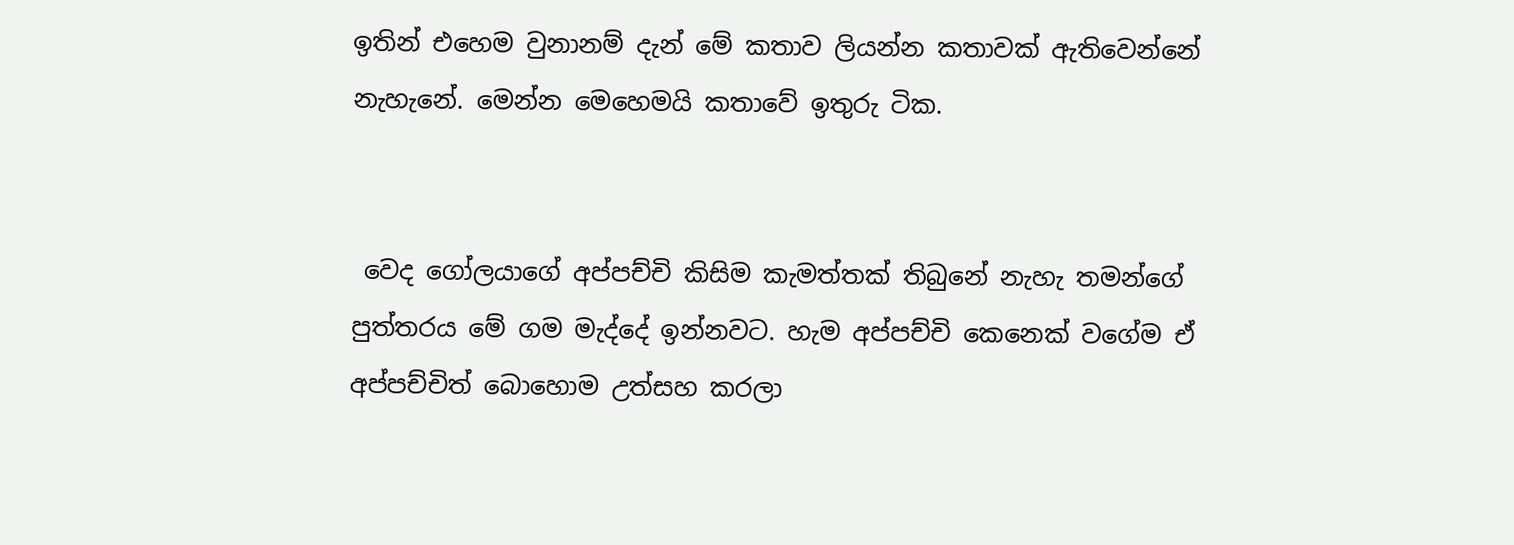ඉතින් එහෙම වුනානම් දැන් මේ කතාව ලියන්න කතාවක් ඇතිවෙන්නේ නැහැනේ. මෙන්න මෙහෙමයි කතාවේ ඉතුරු ටික.


 වෙද ගෝලයාගේ අප්පච්චි කිසිම කැමත්තක් තිබුනේ නැහැ තමන්ගේ පුත්තරය මේ ගම මැද්දේ ඉන්නවට. හැම අප්පච්චි කෙනෙක් වගේම ඒ අප්පච්චිත් බොහොම උත්සහ කරලා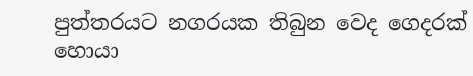පුත්තරයට නගරයක තිබුන වෙද ගෙදරක් හොයා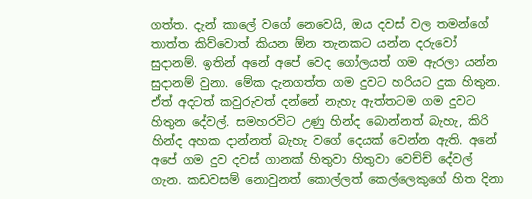ගත්ත. දැන් කාලේ වගේ නෙවෙයි, ඔය දවස් වල තමන්ගේ තාත්ත කිව්වොත් කියන ඕන තැනකට යන්න දරුවෝ සුදානම්. ඉතින් අනේ අපේ වෙද ගෝලයත් ගම ඇරලා යන්න සුදානම් වුනා. මේක දැනගත්ත ගම දුවට හරියට දුක හිතුන. ඒත් අදටත් කවුරුවත් දන්නේ නැහැ ඇත්තටම ගම දුවට හිතුන දේවල්. සමහරවිට උණු හින්ද බොන්නත් බැහැ, කිරි හින්ද අහක දාන්නත් බැහැ වගේ දෙයක් වෙන්න ඇති. අනේ අපේ ගම දුව දවස් ගානක් හිතුවා හිතුවා වෙච්ච් දේවල් ගැන. කඩවසම් නොවුනත් කොල්ලත් කෙල්ලෙකුගේ හිත දිනා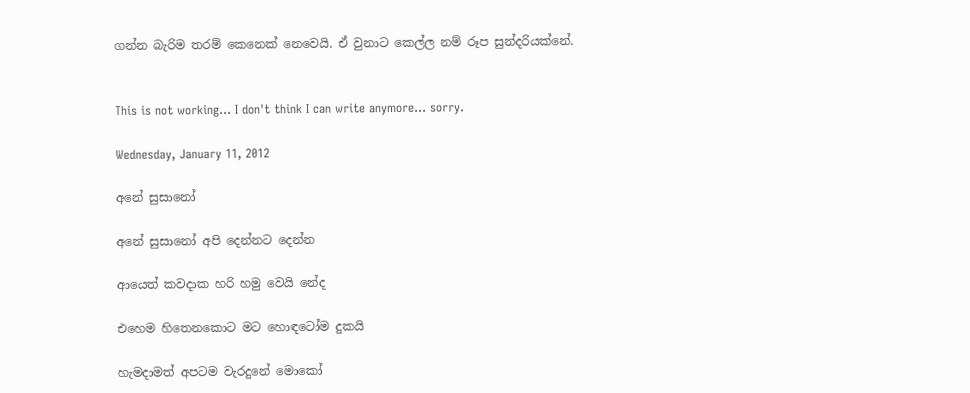ගන්න බැරිම තරම් කෙනෙක් නෙවෙයි. ඒ වුනාට කෙල්ල නම් රූප සුන්දරියක්නේ.


This is not working... I don't think I can write anymore... sorry.

Wednesday, January 11, 2012

අනේ සුසානෝ

අනේ සුසානෝ අපි දෙන්නට දෙන්න

ආයෙත් කවදාක හරි හමු වෙයි නේද

එහෙම හිතෙනකොට මට හොඳටෝම දුකයි

හැමදාමත් අපටම වැරදුනේ මොකෝ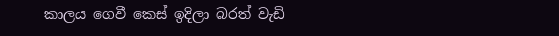කාලය ගෙවී කෙස් ඉදිලා බරත් වැඩි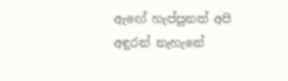ඇඟේ හැප්පුනත් අපි අඳුරන් නැහැනේ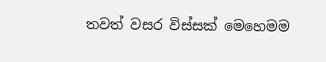තවත් වසර විස්සක් මෙහෙමම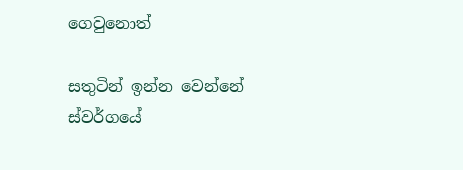ගෙවුනොත්

සතුටින් ඉන්න වෙන්නේ ස්වර්ගයේ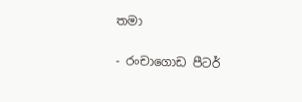තමා

- රංචාගොඩ පීටර්